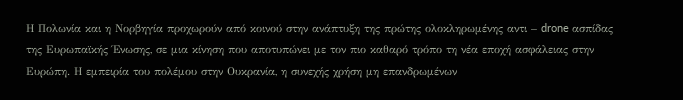Η Πολωνία και η Νορβηγία προχωρούν από κοινού στην ανάπτυξη της πρώτης ολοκληρωμένης αντι – drone ασπίδας της Ευρωπαϊκής Ένωσης, σε μια κίνηση που αποτυπώνει με τον πιο καθαρό τρόπο τη νέα εποχή ασφάλειας στην Ευρώπη. Η εμπειρία του πολέμου στην Ουκρανία, η συνεχής χρήση μη επανδρωμένων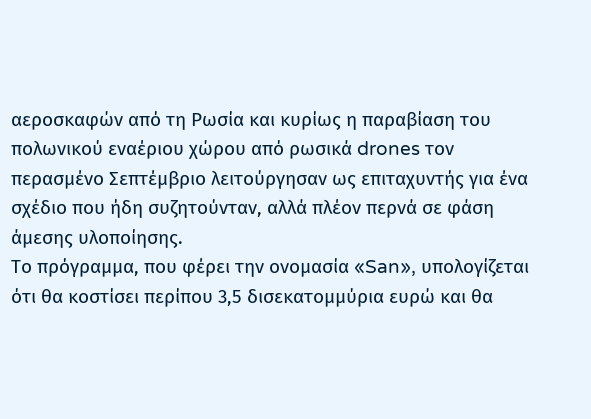αεροσκαφών από τη Ρωσία και κυρίως η παραβίαση του πολωνικού εναέριου χώρου από ρωσικά drones τον περασμένο Σεπτέμβριο λειτούργησαν ως επιταχυντής για ένα σχέδιο που ήδη συζητούνταν, αλλά πλέον περνά σε φάση άμεσης υλοποίησης.
Το πρόγραμμα, που φέρει την ονομασία «San», υπολογίζεται ότι θα κοστίσει περίπου 3,5 δισεκατομμύρια ευρώ και θα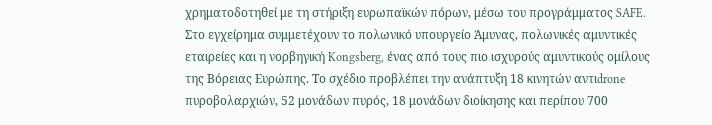χρηματοδοτηθεί με τη στήριξη ευρωπαϊκών πόρων, μέσω του προγράμματος SAFE. Στο εγχείρημα συμμετέχουν το πολωνικό υπουργείο Άμυνας, πολωνικές αμυντικές εταιρείες και η νορβηγική Kongsberg, ένας από τους πιο ισχυρούς αμυντικούς ομίλους της Βόρειας Ευρώπης. Το σχέδιο προβλέπει την ανάπτυξη 18 κινητών αντιdrone πυροβολαρχιών, 52 μονάδων πυρός, 18 μονάδων διοίκησης και περίπου 700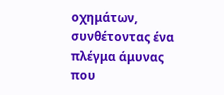οχημάτων, συνθέτοντας ένα πλέγμα άμυνας που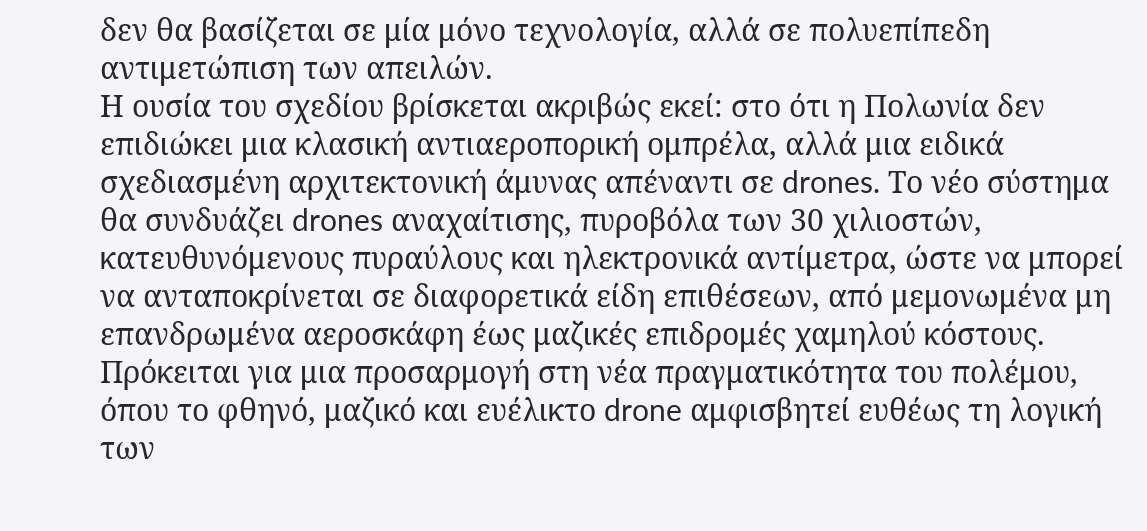δεν θα βασίζεται σε μία μόνο τεχνολογία, αλλά σε πολυεπίπεδη αντιμετώπιση των απειλών.
Η ουσία του σχεδίου βρίσκεται ακριβώς εκεί: στο ότι η Πολωνία δεν επιδιώκει μια κλασική αντιαεροπορική ομπρέλα, αλλά μια ειδικά σχεδιασμένη αρχιτεκτονική άμυνας απέναντι σε drones. Το νέο σύστημα θα συνδυάζει drones αναχαίτισης, πυροβόλα των 30 χιλιοστών, κατευθυνόμενους πυραύλους και ηλεκτρονικά αντίμετρα, ώστε να μπορεί να ανταποκρίνεται σε διαφορετικά είδη επιθέσεων, από μεμονωμένα μη επανδρωμένα αεροσκάφη έως μαζικές επιδρομές χαμηλού κόστους. Πρόκειται για μια προσαρμογή στη νέα πραγματικότητα του πολέμου, όπου το φθηνό, μαζικό και ευέλικτο drone αμφισβητεί ευθέως τη λογική των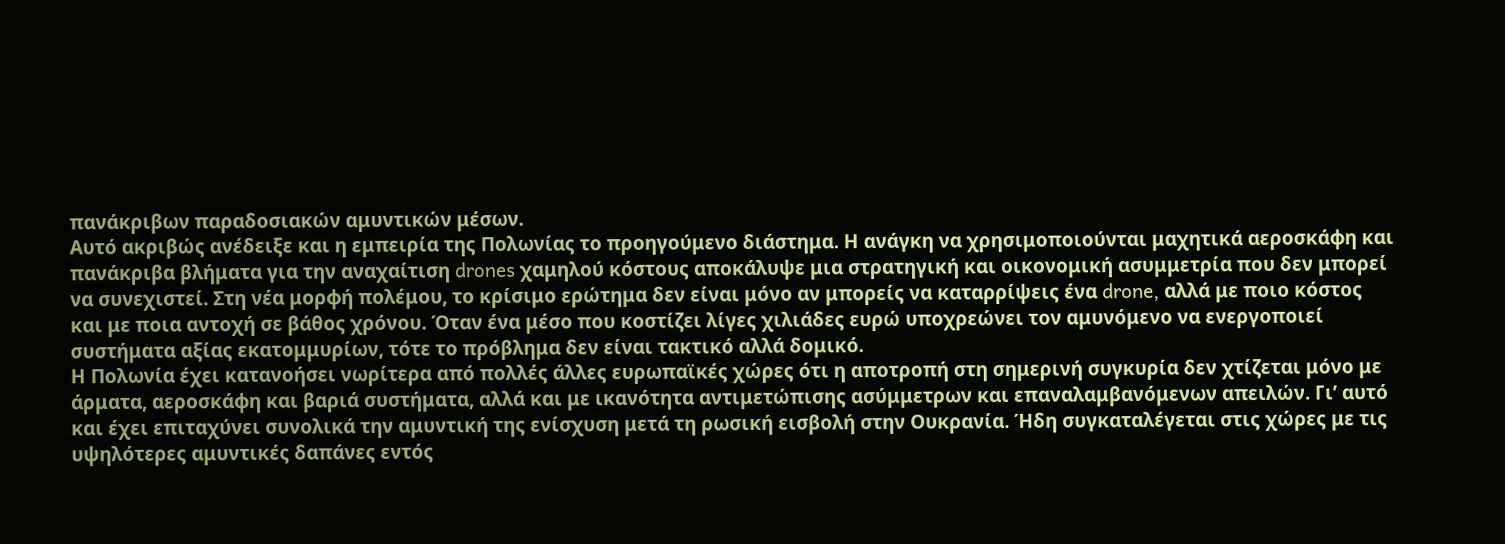πανάκριβων παραδοσιακών αμυντικών μέσων.
Αυτό ακριβώς ανέδειξε και η εμπειρία της Πολωνίας το προηγούμενο διάστημα. Η ανάγκη να χρησιμοποιούνται μαχητικά αεροσκάφη και πανάκριβα βλήματα για την αναχαίτιση drones χαμηλού κόστους αποκάλυψε μια στρατηγική και οικονομική ασυμμετρία που δεν μπορεί να συνεχιστεί. Στη νέα μορφή πολέμου, το κρίσιμο ερώτημα δεν είναι μόνο αν μπορείς να καταρρίψεις ένα drone, αλλά με ποιο κόστος και με ποια αντοχή σε βάθος χρόνου. Όταν ένα μέσο που κοστίζει λίγες χιλιάδες ευρώ υποχρεώνει τον αμυνόμενο να ενεργοποιεί συστήματα αξίας εκατομμυρίων, τότε το πρόβλημα δεν είναι τακτικό αλλά δομικό.
Η Πολωνία έχει κατανοήσει νωρίτερα από πολλές άλλες ευρωπαϊκές χώρες ότι η αποτροπή στη σημερινή συγκυρία δεν χτίζεται μόνο με άρματα, αεροσκάφη και βαριά συστήματα, αλλά και με ικανότητα αντιμετώπισης ασύμμετρων και επαναλαμβανόμενων απειλών. Γι’ αυτό και έχει επιταχύνει συνολικά την αμυντική της ενίσχυση μετά τη ρωσική εισβολή στην Ουκρανία. Ήδη συγκαταλέγεται στις χώρες με τις υψηλότερες αμυντικές δαπάνες εντός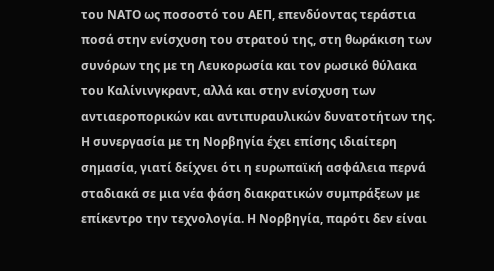του ΝΑΤΟ ως ποσοστό του ΑΕΠ, επενδύοντας τεράστια ποσά στην ενίσχυση του στρατού της, στη θωράκιση των συνόρων της με τη Λευκορωσία και τον ρωσικό θύλακα του Καλίνινγκραντ, αλλά και στην ενίσχυση των αντιαεροπορικών και αντιπυραυλικών δυνατοτήτων της.
Η συνεργασία με τη Νορβηγία έχει επίσης ιδιαίτερη σημασία, γιατί δείχνει ότι η ευρωπαϊκή ασφάλεια περνά σταδιακά σε μια νέα φάση διακρατικών συμπράξεων με επίκεντρο την τεχνολογία. Η Νορβηγία, παρότι δεν είναι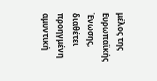μέλος της Ευρωπαϊκής Ένωσης, διαθέτει προηγμένη αμυντική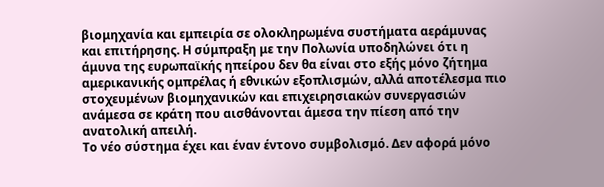βιομηχανία και εμπειρία σε ολοκληρωμένα συστήματα αεράμυνας και επιτήρησης. Η σύμπραξη με την Πολωνία υποδηλώνει ότι η άμυνα της ευρωπαϊκής ηπείρου δεν θα είναι στο εξής μόνο ζήτημα αμερικανικής ομπρέλας ή εθνικών εξοπλισμών, αλλά αποτέλεσμα πιο στοχευμένων βιομηχανικών και επιχειρησιακών συνεργασιών ανάμεσα σε κράτη που αισθάνονται άμεσα την πίεση από την ανατολική απειλή.
Το νέο σύστημα έχει και έναν έντονο συμβολισμό. Δεν αφορά μόνο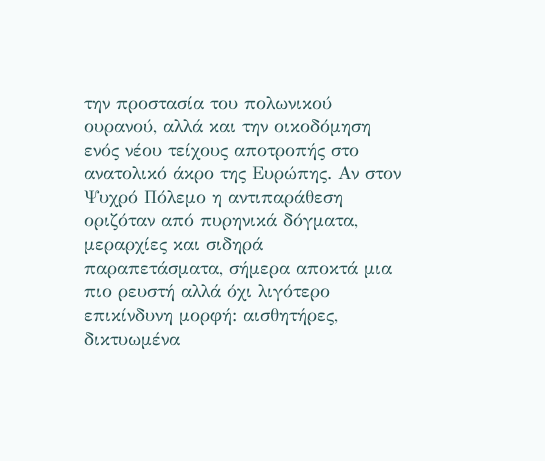την προστασία του πολωνικού ουρανού, αλλά και την οικοδόμηση ενός νέου τείχους αποτροπής στο ανατολικό άκρο της Ευρώπης. Αν στον Ψυχρό Πόλεμο η αντιπαράθεση οριζόταν από πυρηνικά δόγματα, μεραρχίες και σιδηρά παραπετάσματα, σήμερα αποκτά μια πιο ρευστή αλλά όχι λιγότερο επικίνδυνη μορφή: αισθητήρες, δικτυωμένα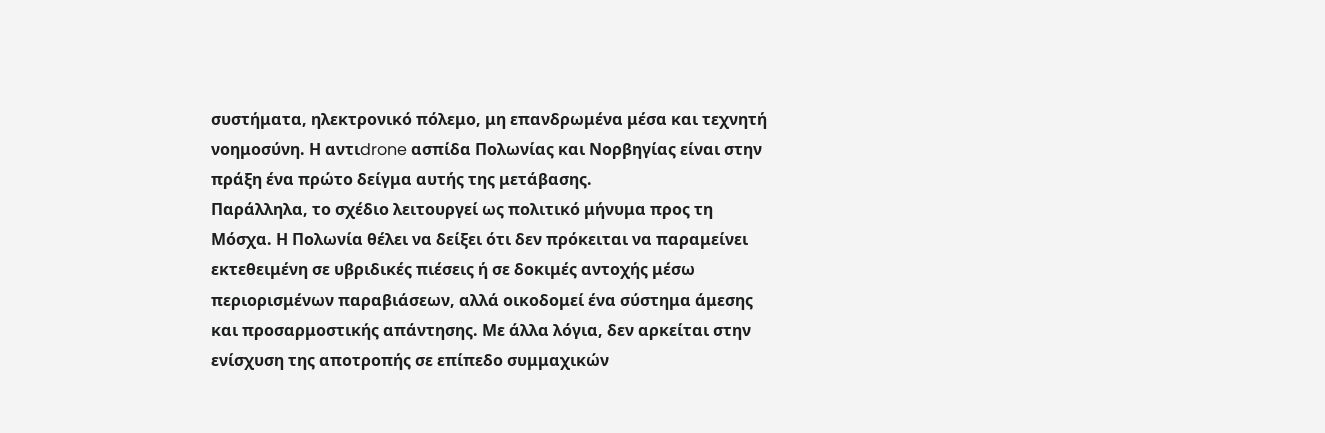συστήματα, ηλεκτρονικό πόλεμο, μη επανδρωμένα μέσα και τεχνητή νοημοσύνη. Η αντιdrone ασπίδα Πολωνίας και Νορβηγίας είναι στην πράξη ένα πρώτο δείγμα αυτής της μετάβασης.
Παράλληλα, το σχέδιο λειτουργεί ως πολιτικό μήνυμα προς τη Μόσχα. Η Πολωνία θέλει να δείξει ότι δεν πρόκειται να παραμείνει εκτεθειμένη σε υβριδικές πιέσεις ή σε δοκιμές αντοχής μέσω περιορισμένων παραβιάσεων, αλλά οικοδομεί ένα σύστημα άμεσης και προσαρμοστικής απάντησης. Με άλλα λόγια, δεν αρκείται στην ενίσχυση της αποτροπής σε επίπεδο συμμαχικών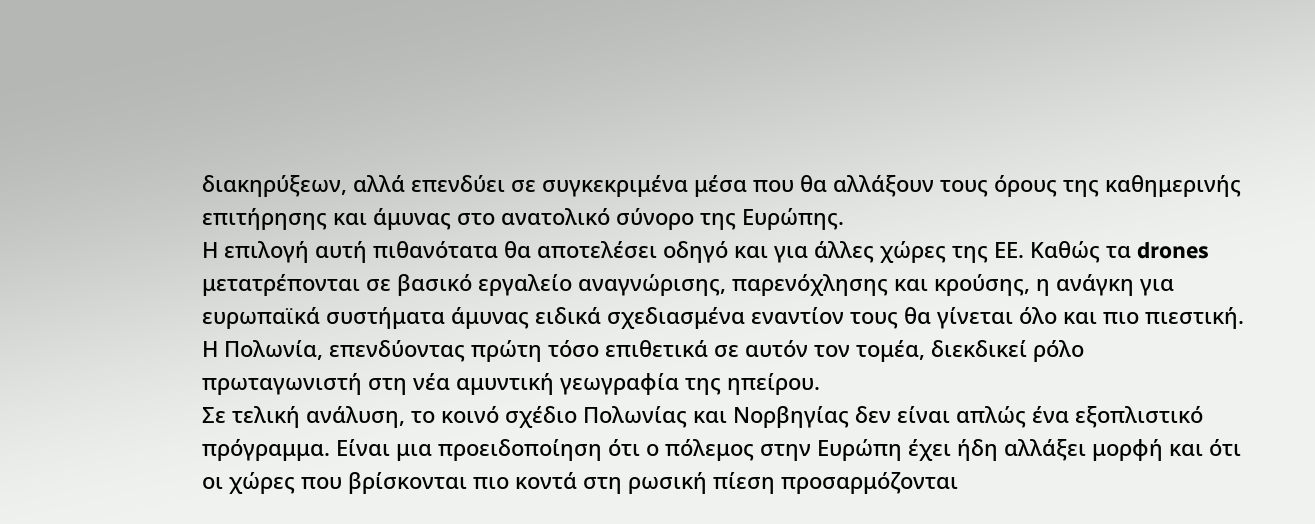διακηρύξεων, αλλά επενδύει σε συγκεκριμένα μέσα που θα αλλάξουν τους όρους της καθημερινής επιτήρησης και άμυνας στο ανατολικό σύνορο της Ευρώπης.
Η επιλογή αυτή πιθανότατα θα αποτελέσει οδηγό και για άλλες χώρες της ΕΕ. Καθώς τα drones μετατρέπονται σε βασικό εργαλείο αναγνώρισης, παρενόχλησης και κρούσης, η ανάγκη για ευρωπαϊκά συστήματα άμυνας ειδικά σχεδιασμένα εναντίον τους θα γίνεται όλο και πιο πιεστική. Η Πολωνία, επενδύοντας πρώτη τόσο επιθετικά σε αυτόν τον τομέα, διεκδικεί ρόλο πρωταγωνιστή στη νέα αμυντική γεωγραφία της ηπείρου.
Σε τελική ανάλυση, το κοινό σχέδιο Πολωνίας και Νορβηγίας δεν είναι απλώς ένα εξοπλιστικό πρόγραμμα. Είναι μια προειδοποίηση ότι ο πόλεμος στην Ευρώπη έχει ήδη αλλάξει μορφή και ότι οι χώρες που βρίσκονται πιο κοντά στη ρωσική πίεση προσαρμόζονται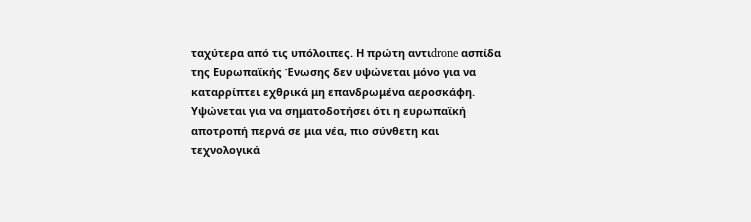ταχύτερα από τις υπόλοιπες. Η πρώτη αντιdrone ασπίδα της Ευρωπαϊκής Ένωσης δεν υψώνεται μόνο για να καταρρίπτει εχθρικά μη επανδρωμένα αεροσκάφη. Υψώνεται για να σηματοδοτήσει ότι η ευρωπαϊκή αποτροπή περνά σε μια νέα, πιο σύνθετη και τεχνολογικά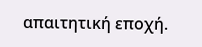απαιτητική εποχή.